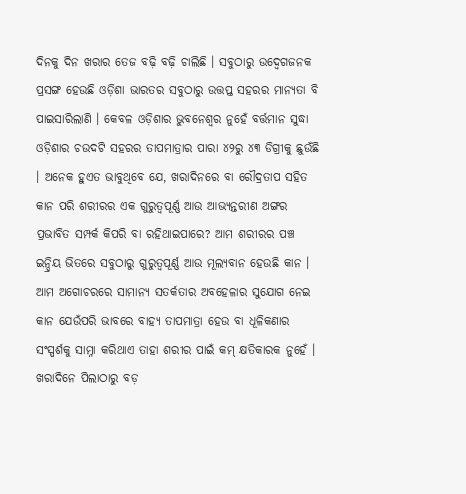ଦିନକୁ ଦିନ ଖରାର ତେଜ ବଢ଼ି ବଢ଼ି ଚାଲିଛି । ସବୁଠାରୁ ଉଦ୍ବେଗଜନକ ପ୍ରସଙ୍ଗ ହେଉଛି ଓଡ଼ିଶା ଭାରତର ସବୁଠାରୁ ଉତ୍ତପ୍ତ ସହରର ମାନ୍ୟତା ବି ପାଇସାରିଲାଣି । କେବଳ ଓଡ଼ିଶାର ଭୁବନେଶ୍ୱର ନୁହେଁ ବର୍ତ୍ତମାନ ସୁଦ୍ଧା ଓଡ଼ିଶାର ଚଉଦଟି ସହରର ତାପମାତ୍ରାର ପାରା ୪୨ରୁ ୪୩ ଡିଗ୍ରୀକୁ ଛୁଉଁଛି । ଅନେକ ହୁଏତ ଭାବୁଥିବେ ଯେ, ଖରାଦିନରେ ବା ରୌଦ୍ରତାପ ସହିତ କାନ ପରି ଶରୀରର ଏକ ଗୁରୁତ୍ୱପୂର୍ଣ୍ଣ ଆଉ ଆଭ୍ୟନ୍ତରୀଣ ଅଙ୍ଗର ପ୍ରଭାବିତ ସମ୍ପର୍କ କିପରି ବା ରହିଥାଇପାରେ? ଆମ ଶରୀରର ପଞ୍ଚ ଇନ୍ଦ୍ରିୟ ଭିତରେ ସବୁଠାରୁ ଗୁରୁତ୍ୱପୂର୍ଣ୍ଣ ଆଉ ମୂଲ୍ୟବାନ ହେଉଛି କାନ । ଆମ ଅଗୋଚରରେ ସାମାନ୍ୟ ସତର୍କତାର ଅବହେଳାର ସୁଯୋଗ ନେଇ କାନ ଯେଉଁପରି ଭାବରେ ବାହ୍ୟ ତାପମାତ୍ରା ହେଉ ବା ଧୂଳିକଣାର ସଂସ୍ପର୍ଶକୁ ସାମ୍ନା କରିଥାଏ ତାହା ଶରୀର ପାଇଁ କମ୍ କ୍ଷତିକାରକ ନୁହେଁ । ଖରାଦିନେ ପିଲାଠାରୁ ବଡ଼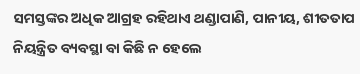ସମସ୍ତଙ୍କର ଅଧିକ ଆଗ୍ରହ ରହିଥାଏ ଥଣ୍ଡାପାଣି, ପାନୀୟ, ଶୀତତାପ ନିୟନ୍ତ୍ରିତ ବ୍ୟବସ୍ଥା ବା କିଛି ନ ହେଲେ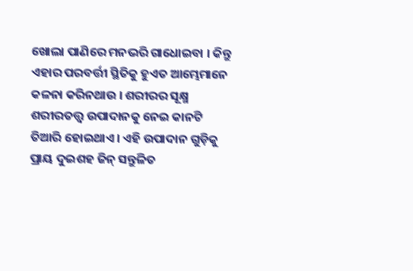ଖୋଲା ପାଣିରେ ମନଭରି ଗାଧୋଇବା । କିନ୍ତୁ ଏହାର ପରବର୍ତ୍ତୀ ସ୍ଥିତିକୁ ହୁଏତ ଆମ୍ଭେମାନେ କଳନା କରିନଥାଉ । ଶରୀରର ସୂକ୍ଷ୍ମ ଶରୀରତତ୍ତ୍ୱ ଉପାଦାନକୁ ନେଇ କାନଟି ତିଆରି ହୋଇଥାଏ । ଏହି ଉପାଦାନ ଗୁଡ଼ିକୁ ପ୍ରାୟ ଦୁଇଶହ ଜିନ୍ ସନ୍ତୁଳିତ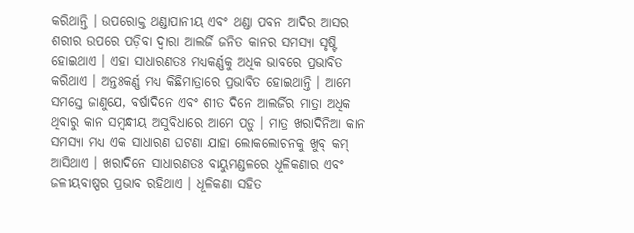କରିଥାନ୍ତି । ଉପରୋକ୍ତ ଥଣ୍ଡାପାନୀୟ ଏବଂ ଥଣ୍ଡା ପବନ ଆଦିର ଆସର ଶରୀର ଉପରେ ପଡ଼ିବା ଦ୍ୱାରା ଆଲର୍ଜି ଜନିତ କାନର ସମସ୍ୟା ସୃଷ୍ଟି ହୋଇଥାଏ । ଏହା ସାଧାରଣତଃ ମଧ୍ୟକର୍ଣ୍ଣକୁ ଅଧିକ ଭାବରେ ପ୍ରଭାବିତ କରିଥାଏ । ଅନ୍ତଃକର୍ଣ୍ଣ ମଧ୍ୟ କିଛିମାତ୍ରାରେ ପ୍ରଭାବିତ ହୋଇଥାନ୍ତି । ଆମେ ସମସ୍ତେ ଜାଣୁଯେ, ବର୍ଷାଦିନେ ଏବଂ ଶୀତ ଦିନେ ଆଲର୍ଜିର ମାତ୍ରା ଅଧିକ ଥିବାରୁ କାନ ସମ୍ବନ୍ଧୀୟ ଅସୁବିଧାରେ ଆମେ ପଡ଼ୁ । ମାତ୍ର ଖରାଦିନିଆ କାନ ସମସ୍ୟା ମଧ୍ୟ ଏକ ସାଧାରଣ ଘଟଣା ଯାହା ଲୋକଲୋଚନକୁ ଖୁବ୍ କମ୍ ଆସିଥାଏ । ଖରାଦିନେ ସାଧାରଣତଃ ବାୟୁମଣ୍ଡଳରେ ଧୂଳିକଣାର ଏବଂ ଜଳୀୟବାଷ୍ପର ପ୍ରଭାବ ରହିଥାଏ । ଧୂଳିକଣା ସହିତ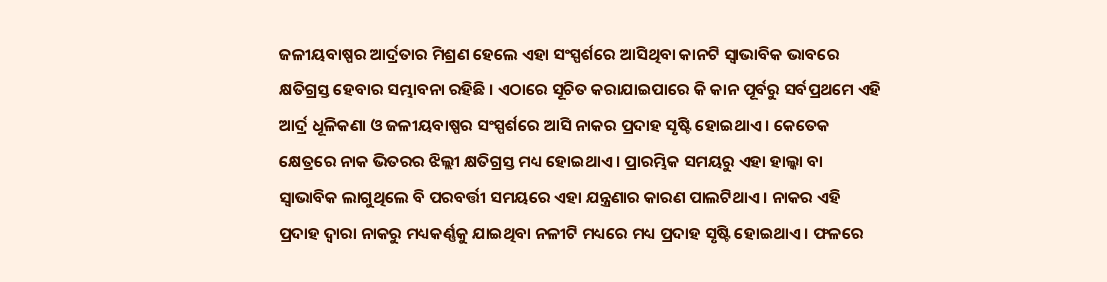ଜଳୀୟବାଷ୍ପର ଆର୍ଦ୍ରତାର ମିଶ୍ରଣ ହେଲେ ଏହା ସଂସ୍ପର୍ଶରେ ଆସିଥିବା କାନଟି ସ୍ୱାଭାବିକ ଭାବରେ କ୍ଷତିଗ୍ରସ୍ତ ହେବାର ସମ୍ଭାବନା ରହିଛି । ଏଠାରେ ସୂଚିତ କରାଯାଇପାରେ କି କାନ ପୂର୍ବରୁ ସର୍ବପ୍ରଥମେ ଏହି ଆର୍ଦ୍ର ଧୂଳିକଣା ଓ ଜଳୀୟବାଷ୍ପର ସଂସ୍ପର୍ଶରେ ଆସି ନାକର ପ୍ରଦାହ ସୃଷ୍ଟି ହୋଇଥାଏ । କେତେକ କ୍ଷେତ୍ରରେ ନାକ ଭିତରର ଝିଲ୍ଲୀ କ୍ଷତିଗ୍ରସ୍ତ ମଧ୍ୟ ହୋଇଥାଏ । ପ୍ରାରମ୍ଭିକ ସମୟରୁ ଏହା ହାଲ୍କା ବା ସ୍ୱାଭାବିକ ଲାଗୁଥିଲେ ବି ପରବର୍ତ୍ତୀ ସମୟରେ ଏହା ଯନ୍ତ୍ରଣାର କାରଣ ପାଲଟିଥାଏ । ନାକର ଏହି ପ୍ରଦାହ ଦ୍ୱାରା ନାକରୁ ମଧ୍ୟକର୍ଣ୍ଣକୁ ଯାଇଥିବା ନଳୀଟି ମଧ୍ୟରେ ମଧ୍ୟ ପ୍ରଦାହ ସୃଷ୍ଟି ହୋଇଥାଏ । ଫଳରେ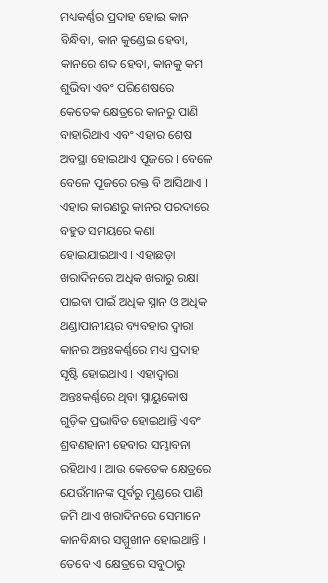ମଧ୍ୟକର୍ଣ୍ଣର ପ୍ରଦାହ ହୋଇ କାନ ବିନ୍ଧିବା, କାନ କୁଣ୍ଡେଇ ହେବା, କାନରେ ଶବ୍ଦ ହେବା, କାନକୁ କମ ଶୁଭିବା ଏବଂ ପରିଶେଷରେ କେତେକ କ୍ଷେତ୍ରରେ କାନରୁ ପାଣି ବାହାରିଥାଏ ଏବଂ ଏହାର ଶେଷ ଅବସ୍ଥା ହୋଇଥାଏ ପୂଜରେ । ବେଳେ ବେଳେ ପୂଜରେ ରକ୍ତ ବି ଆସିଥାଏ । ଏହାର କାରଣରୁ କାନର ପରଦାରେ ବହୁତ ସମୟରେ କଣା ହୋଇଯାଇଥାଏ । ଏହାଛଡ଼ା ଖରାଦିନରେ ଅଧିକ ଖରାରୁ ରକ୍ଷା ପାଇବା ପାଇଁ ଅଧିକ ସ୍ନାନ ଓ ଅଧିକ ଥଣ୍ଡାପାନୀୟର ବ୍ୟବହାର ଦ୍ୱାରା କାନର ଅନ୍ତଃକର୍ଣ୍ଣରେ ମଧ୍ୟ ପ୍ରଦାହ ସୃଷ୍ଟି ହୋଇଥାଏ । ଏହାଦ୍ୱାରା ଅନ୍ତଃକର୍ଣ୍ଣରେ ଥିବା ସ୍ନାୟୁକୋଷ ଗୁଡ଼ିକ ପ୍ରଭାବିତ ହୋଇଥାନ୍ତି ଏବଂ ଶ୍ରବଣହାନୀ ହେବାର ସମ୍ଭାବନା ରହିଥାଏ । ଆଉ କେତେକ କ୍ଷେତ୍ରରେ ଯେଉଁମାନଙ୍କ ପୂର୍ବରୁ ମୁଣ୍ଡରେ ପାଣି ଜମି ଥାଏ ଖରାଦିନରେ ସେମାନେ କାନବିନ୍ଧାର ସମ୍ମୁଖୀନ ହୋଇଥାନ୍ତି । ତେବେ ଏ କ୍ଷେତ୍ରରେ ସବୁଠାରୁ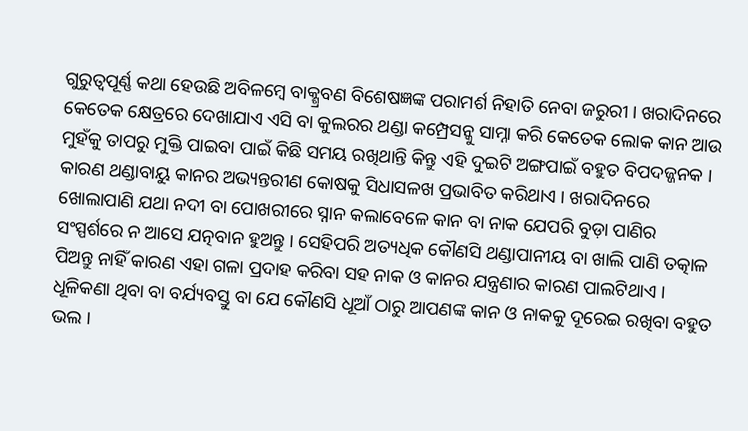ଗୁରୁତ୍ୱପୂର୍ଣ୍ଣ କଥା ହେଉଛି ଅବିଳମ୍ବେ ବାକ୍ଶ୍ରବଣ ବିଶେଷଜ୍ଞଙ୍କ ପରାମର୍ଶ ନିହାତି ନେବା ଜରୁରୀ । ଖରାଦିନରେ କେତେକ କ୍ଷେତ୍ରରେ ଦେଖାଯାଏ ଏସି ବା କୁଲରର ଥଣ୍ଡା କମ୍ପ୍ରେସନ୍କୁ ସାମ୍ନା କରି କେତେକ ଲୋକ କାନ ଆଉ ମୁହଁକୁ ତାପରୁ ମୁକ୍ତି ପାଇବା ପାଇଁ କିଛି ସମୟ ରଖିଥାନ୍ତି କିନ୍ତୁ ଏହି ଦୁଇଟି ଅଙ୍ଗପାଇଁ ବହୁତ ବିପଦଜ୍ଜନକ । କାରଣ ଥଣ୍ଡାବାୟୁ କାନର ଅଭ୍ୟନ୍ତରୀଣ କୋଷକୁ ସିଧାସଳଖ ପ୍ରଭାବିତ କରିଥାଏ । ଖରାଦିନରେ ଖୋଲାପାଣି ଯଥା ନଦୀ ବା ପୋଖରୀରେ ସ୍ନାନ କଲାବେଳେ କାନ ବା ନାକ ଯେପରି ବୁଡ଼ା ପାଣିର ସଂସ୍ପର୍ଶରେ ନ ଆସେ ଯତ୍ନବାନ ହୁଅନ୍ତୁ । ସେହିପରି ଅତ୍ୟଧିକ କୌଣସି ଥଣ୍ଡାପାନୀୟ ବା ଖାଲି ପାଣି ତତ୍କାଳ ପିଅନ୍ତୁ ନାହିଁ କାରଣ ଏହା ଗଳା ପ୍ରଦାହ କରିବା ସହ ନାକ ଓ କାନର ଯନ୍ତ୍ରଣାର କାରଣ ପାଲଟିଥାଏ । ଧୂଳିକଣା ଥିବା ବା ବର୍ଯ୍ୟବସ୍ତୁ ବା ଯେ କୌଣସି ଧୂଆଁ ଠାରୁ ଆପଣଙ୍କ କାନ ଓ ନାକକୁ ଦୂରେଇ ରଖିବା ବହୁତ ଭଲ ।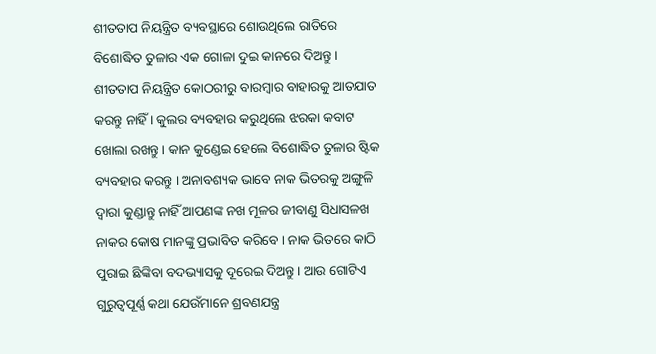ଶୀତତାପ ନିୟନ୍ତ୍ରିତ ବ୍ୟବସ୍ଥାରେ ଶୋଉଥିଲେ ରାତିରେ ବିଶୋଦ୍ଧିତ ତୁଳାର ଏକ ଗୋଳା ଦୁଇ କାନରେ ଦିଅନ୍ତୁ । ଶୀତତାପ ନିୟନ୍ତ୍ରିତ କୋଠରୀରୁ ବାରମ୍ବାର ବାହାରକୁ ଆତଯାତ କରନ୍ତୁ ନାହିଁ । କୁଲର ବ୍ୟବହାର କରୁଥିଲେ ଝରକା କବାଟ ଖୋଲା ରଖନ୍ତୁ । କାନ କୁଣ୍ଡେଇ ହେଲେ ବିଶୋଦ୍ଧିତ ତୁଳାର ଷ୍ଟିକ ବ୍ୟବହାର କରନ୍ତୁ । ଅନାବଶ୍ୟକ ଭାବେ ନାକ ଭିତରକୁ ଅଙ୍ଗୁଳି ଦ୍ୱାରା କୁଣ୍ଡାନ୍ତୁ ନାହିଁ ଆପଣଙ୍କ ନଖ ମୂଳର ଜୀବାଣୁ ସିଧାସଳଖ ନାକର କୋଷ ମାନଙ୍କୁ ପ୍ରଭାବିତ କରିବେ । ନାକ ଭିତରେ କାଠି ପୁରାଇ ଛିଙ୍କିବା ବଦଭ୍ୟାସକୁ ଦୂରେଇ ଦିଅନ୍ତୁ । ଆଉ ଗୋଟିଏ ଗୁରୁତ୍ୱପୂର୍ଣ୍ଣ କଥା ଯେଉଁମାନେ ଶ୍ରବଣଯନ୍ତ୍ର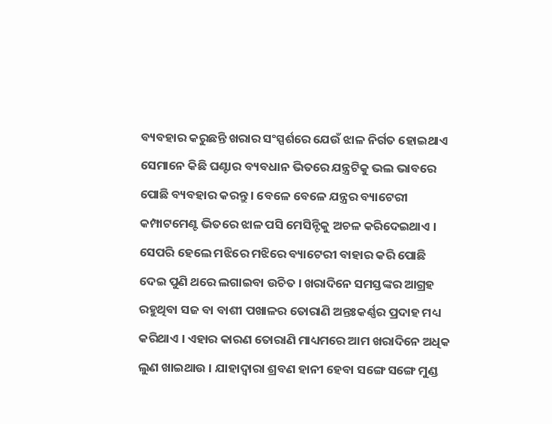ବ୍ୟବହାର କରୁଛନ୍ତି ଖରାର ସଂସ୍ପର୍ଶରେ ଯେଉଁ ଝାଳ ନିର୍ଗତ ହୋଇଥାଏ ସେମାନେ କିଛି ଘଣ୍ଟାର ବ୍ୟବଧାନ ଭିତରେ ଯନ୍ତ୍ରଟିକୁ ଭଲ ଭାବରେ ପୋଛି ବ୍ୟବହାର କରନ୍ତୁ । ବେଳେ ବେଳେ ଯନ୍ତ୍ରର ବ୍ୟାଟେରୀ କମ୍ପାଟମେଣ୍ଟ ଭିତରେ ଝାଳ ପସି ମେସିନ୍ଟିକୁ ଅଚଳ କରିଦେଇଥାଏ । ସେପରି ହେଲେ ମଝିରେ ମଝିରେ ବ୍ୟାଟେରୀ ବାହାର କରି ପୋଛି ଦେଇ ପୁଣି ଥରେ ଲଗାଇବା ଉଚିତ । ଖରାଦିନେ ସମସ୍ତଙ୍କର ଆଗ୍ରହ ରହୁଥିବା ସଜ ବା ବାଶୀ ପଖାଳର ତୋରାଣି ଅନ୍ତଃକର୍ଣ୍ଣର ପ୍ରଦାହ ମଧ୍ୟ କରିଥାଏ । ଏହାର କାରଣ ତୋରାଣି ମାଧ୍ୟମରେ ଆମ ଖରାଦିନେ ଅଧିକ ଲୁଣ ଖାଇଥାଉ । ଯାହାଦ୍ୱାରା ଶ୍ରବଣ ହାନୀ ହେବା ସଙ୍ଗେ ସଙ୍ଗେ ମୁଣ୍ଡ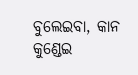ବୁଲେଇବା, କାନ କୁଣ୍ଡେଇ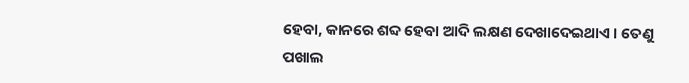ହେବା, କାନରେ ଶବ୍ଦ ହେବା ଆଦି ଲକ୍ଷଣ ଦେଖାଦେଇଥାଏ । ତେଣୁ ପଖାଲ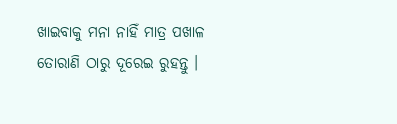ଖାଇବାକୁ ମନା ନାହିଁ ମାତ୍ର ପଖାଳ ତୋରାଣି ଠାରୁ ଦୂରେଇ ରୁହନ୍ତୁ ।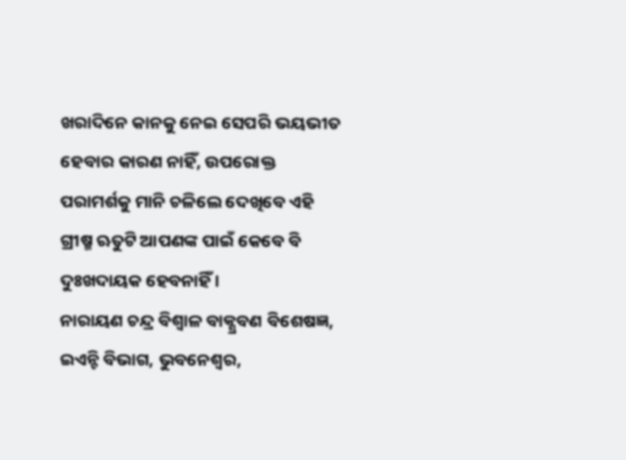ଖରାଦିନେ କାନକୁ ନେଇ ସେପରି ଭୟଭୀତ ହେବାର କାରଣ ନାହିଁ, ଉପରୋକ୍ତ ପରାମର୍ଶକୁ ମାନି ଚଳିଲେ ଦେଖିବେ ଏହି ଗ୍ରୀଷ୍ମ ଋତୁଟି ଆପଣଙ୍କ ପାଇଁ କେବେ ବି ଦୁଃଖଦାୟକ ହେବନାହିଁ ।
ନାରାୟଣ ଚନ୍ଦ୍ର ବିଶ୍ୱାଳ ବାକ୍ଶ୍ରବଣ ବିଶେଷଜ୍ଞ, ଇଏନ୍ଟି ବିଭାଗ, ଭୁବନେଶ୍ୱର,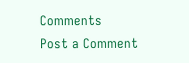Comments
Post a Comment